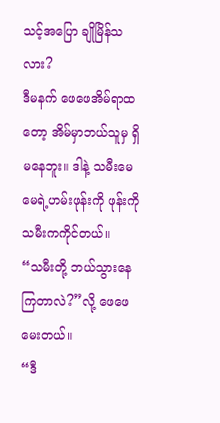သင့်အပြော ချိုမြိန်သလား?
ဒီမနက် ဖေဖေအိမ်ရာထတော့ အိမ်မှာဘယ်သူမှ ရှိမနေဘူး။ ဒါနဲ့ သမီးမေမေရဲ့ဟမ်းဖုန်းကို ဖုန်းကို သမီးကကိုင်တယ်။
“သမီးတို့ ဘယ်သွားနေကြတာလဲ?”လို့ ဖေဖေမေးတယ်။
“ဒီ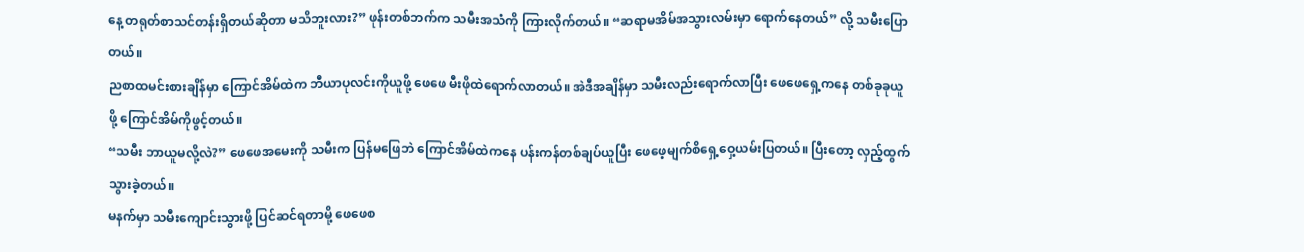နေ့ တရုတ်စာသင်တန်းရှိတယ်ဆိုတာ မသိဘူးလား?” ဖုန်းတစ်ဘက်က သမီးအသံကို ကြားလိုက်တယ်။ “ဆရာမအိမ်အသွားလမ်းမှာ ရောက်နေတယ်” လို့ သမီးပြောတယ်။
ညစာထမင်းစားချိန်မှာ ကြောင်အိမ်ထဲက ဘီယာပုလင်းကိုယူဖို့ ဖေဖေ မီးဖိုထဲရောက်လာတယ်။ အဲဒီအချိန်မှာ သမီးလည်းရောက်လာပြီး ဖေဖေရှေ့ကနေ တစ်ခုခုယူဖို့ ကြောင်အိမ်ကိုဖွင့်တယ်။
“သမီး ဘာယူမလို့လဲ?” ဖေဖေအမေးကို သမီးက ပြန်မဖြေဘဲ ကြောင်အိမ်ထဲကနေ ပန်းကန်တစ်ချပ်ယူပြီး ဖေဖေ့မျက်စိရှေ့ဝှေ့ယမ်းပြတယ်။ ပြီးတော့ လှည့်ထွက်သွားခဲ့တယ်။
မနက်မှာ သမီးကျောင်းသွားဖို့ ပြင်ဆင်ရတာမို့ ဖေဖေစ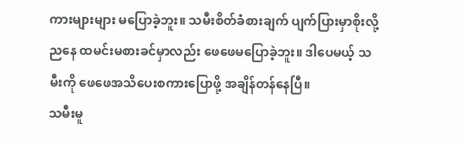ကားများများ မပြောခဲ့ဘူး။ သမီးစိတ်ခံစားချက် ပျက်ပြားမှာစိုးလို့ ညနေ ထမင်းမစားခင်မှာလည်း ဖေဖေမပြောခဲ့ဘူး။ ဒါပေမယ့် သမီးကို ဖေဖေအသိပေးစကားပြောဖို့ အချိန်တန်နေပြီ။
သမီးမူ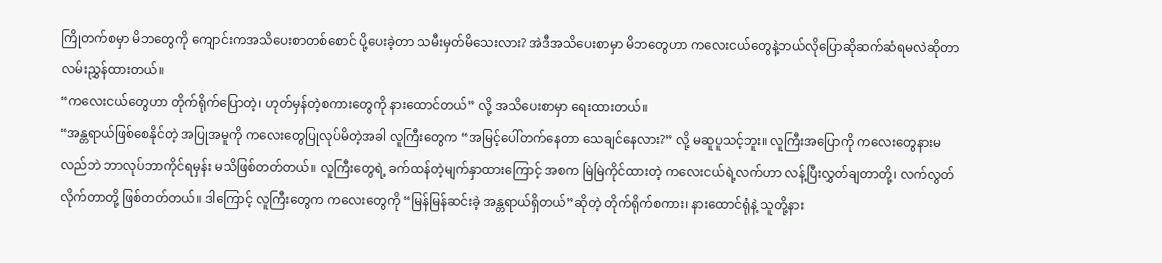ကြိုတက်စမှာ မိဘတွေကို ကျောင်းကအသိပေးစာတစ်စောင် ပို့ပေးခဲ့တာ သမီးမှတ်မိသေးလား? အဲဒီအသိပေးစာမှာ မိဘတွေဟာ ကလေးငယ်တွေနဲ့ဘယ်လိုပြောဆိုဆက်ဆံရမလဲဆိုတာ လမ်းညွှန်ထားတယ်။
“ကလေးငယ်တွေဟာ တိုက်ရိုက်ပြောတဲ့၊ ဟုတ်မှန်တဲ့စကားတွေကို နားထောင်တယ်” လို့ အသိပေးစာမှာ ရေးထားတယ်။
“အန္တရာယ်ဖြစ်စေနိုင်တဲ့ အပြုအမူကို ကလေးတွေပြုလုပ်မိတဲ့အခါ လူကြီးတွေက “အမြင့်ပေါ်တက်နေတာ သေချင်နေလား?” လို့ မဆူပူသင့်ဘူး။ လူကြီးအပြောကို ကလေးတွေနားမလည်ဘဲ ဘာလုပ်ဘာကိုင်ရမှန်း မသိဖြစ်တတ်တယ်။ လူကြီးတွေရဲ့ ခက်ထန်တဲ့မျက်နှာထားကြောင့် အစက မြဲမြဲကိုင်ထားတဲ့ ကလေးငယ်ရဲ့လက်ဟာ လန့်ပြီးလွှတ်ချတာတို့၊ လက်လွတ်လိုက်တာတို့ ဖြစ်တတ်တယ်။ ဒါကြောင့် လူကြီးတွေက ကလေးတွေကို “မြန်မြန်ဆင်းခဲ့ အန္တရာယ်ရှိတယ်”ဆိုတဲ့ တိုက်ရိုက်စကား၊ နားထောင်ရုံနဲ့ သူတို့နား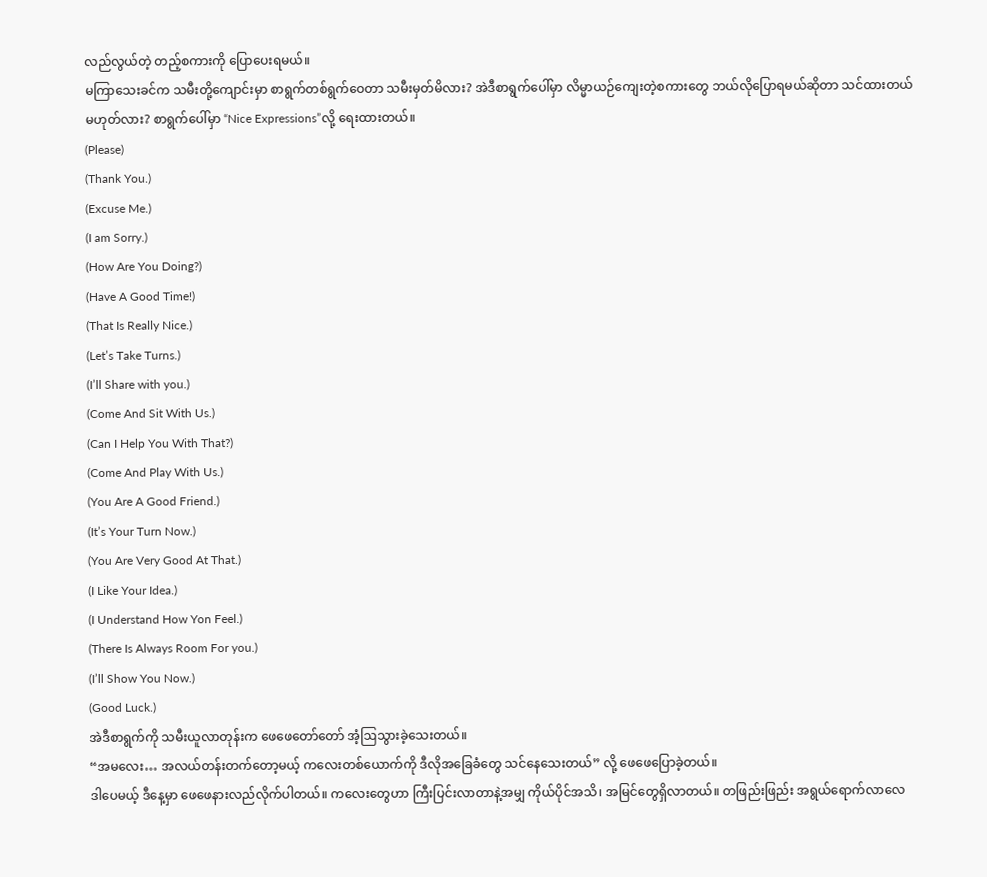လည်လွယ်တဲ့ တည့်စကားကို ပြောပေးရမယ်။
မကြာသေးခင်က သမီးတို့ကျောင်းမှာ စာရွက်တစ်ရွက်ဝေတာ သမီးမှတ်မိလား? အဲဒီစာရွက်ပေါ်မှာ လိမ္မာယဉ်ကျေးတဲ့စကားတွေ ဘယ်လိုပြောရမယ်ဆိုတာ သင်ထားတယ် မဟုတ်လား? စာရွက်ပေါ်မှာ “Nice Expressions”လို့ ရေးထားတယ်။
(Please)
(Thank You.)
(Excuse Me.)
(I am Sorry.)
(How Are You Doing?)
(Have A Good Time!)
(That Is Really Nice.)
(Let’s Take Turns.)
(I’ll Share with you.)
(Come And Sit With Us.)
(Can I Help You With That?)
(Come And Play With Us.)
(You Are A Good Friend.)
(It’s Your Turn Now.)
(You Are Very Good At That.)
(I Like Your Idea.)
(I Understand How Yon Feel.)
(There Is Always Room For you.)
(I’ll Show You Now.)
(Good Luck.)
အဲဒီစာရွက်ကို သမီးယူလာတုန်းက ဖေဖေတော်တော် အံ့ဩသွားခဲ့သေးတယ်။
“အမလေး… အလယ်တန်းတက်တော့မယ့် ကလေးတစ်ယောက်ကို ဒီလိုအခြေခံတွေ သင်နေသေးတယ်” လို့ ဖေဖေပြောခဲ့တယ်။
ဒါပေမယ့် ဒီနေ့မှာ ဖေဖေနားလည်လိုက်ပါတယ်။ ကလေးတွေဟာ ကြီးပြင်းလာတာနဲ့အမျှ ကိုယ်ပိုင်အသိ၊ အမြင်တွေရှိလာတယ်။ တဖြည်းဖြည်း အရွယ်ရောက်လာလေ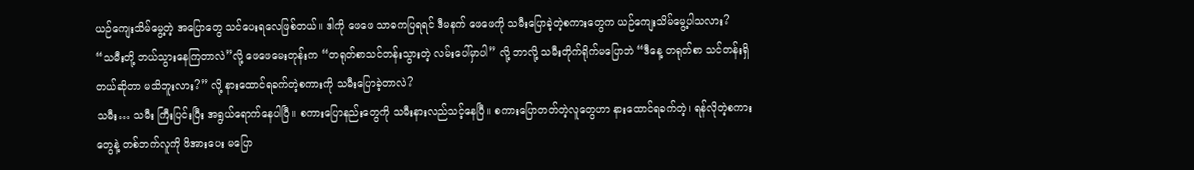ယဉ်ကျေးသိမ်မွေ့တဲ့ အပြောတွေ သင်ပေးရလေဖြစ်တယ်။ ဒါကို ဖေဖေ သာဓကပြရရင် ဒီမနက် ဖေဖေကို သမီးပြောခဲ့တဲ့စကားတွေက ယဉ်ကျေးသိမ်မွေ့ပါသလား?
“သမီးတို့ ဘယ်သွားနေကြတာလဲ”လို့ ဖေဖေမေးတုန်းက “တရုတ်စာသင်တန်းသွားတဲ့ လမ်းပေါ်မှာပါ” လို့ ဘာလို့ သမီးတိုက်ရိုက်မပြောဘဲ “ဒီနေ့ တရုတ်စာ သင်တန်းရှိတယ်ဆိုတာ မသိဘူးလား?” လို့ နားထောင်ရခက်တဲ့စကားကို သမီးပြောခဲ့တာလဲ?
သမီး… သမီး ကြီးပြင်းပြီး အရွယ်ရောက်နေပါပြီ။ စကားပြောနည်းတွေကို သမီးနားလည်သင့်နေပြီ။ စကားပြောတတ်တဲ့လူတွေဟာ နားထောင်ရခက်တဲ့၊ ရန်လိုတဲ့စကားတွေနဲ့ တစ်ဘက်လူကို ဖိအားပေး မပြော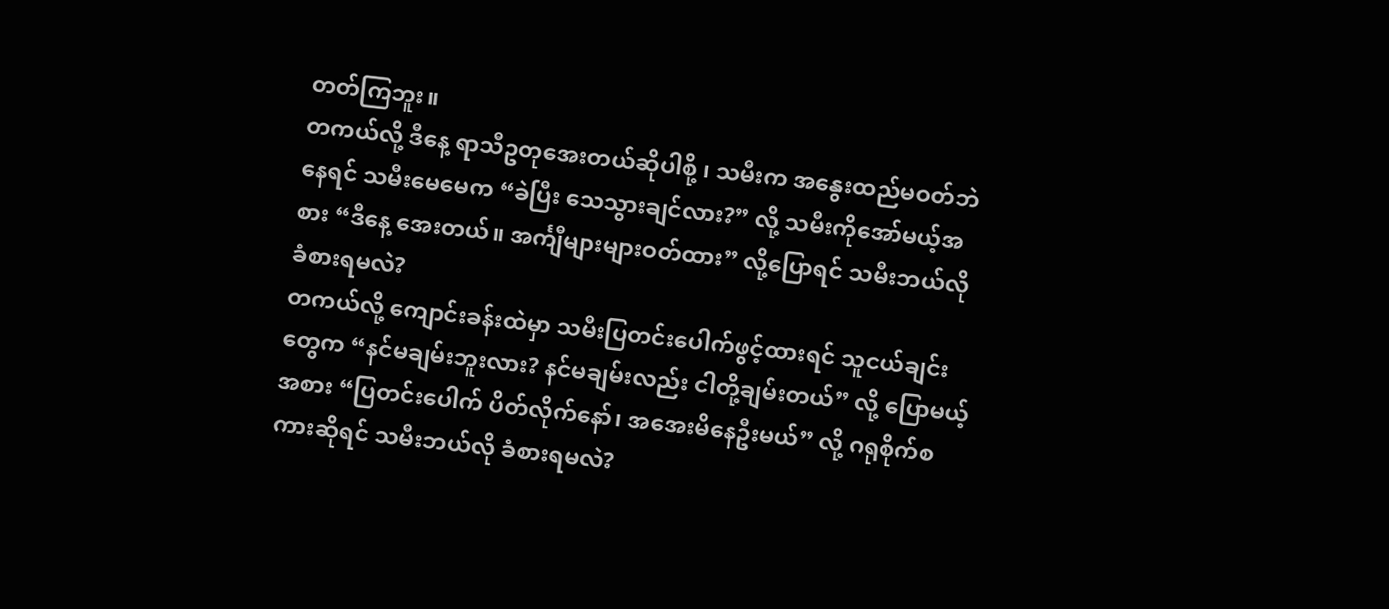တတ်ကြဘူး။
တကယ်လို့ ဒီနေ့ ရာသီဥတုအေးတယ်ဆိုပါစို့ ၊ သမီးက အနွေးထည်မဝတ်ဘဲနေရင် သမီးမေမေက “ခဲပြီး သေသွားချင်လား?” လို့ သမီးကိုအော်မယ့်အစား “ဒီနေ့ အေးတယ်။ အင်္ကျီများများဝတ်ထား” လို့ပြောရင် သမီးဘယ်လို ခံစားရမလဲ?
တကယ်လို့ ကျောင်းခန်းထဲမှာ သမီးပြတင်းပေါက်ဖွင့်ထားရင် သူငယ်ချင်းတွေက “နင်မချမ်းဘူးလား? နင်မချမ်းလည်း ငါတို့ချမ်းတယ်” လို့ ပြောမယ့်အစား “ပြတင်းပေါက် ပိတ်လိုက်နော်၊ အအေးမိနေဦးမယ်” လို့ ဂရုစိုက်စကားဆိုရင် သမီးဘယ်လို ခံစားရမလဲ?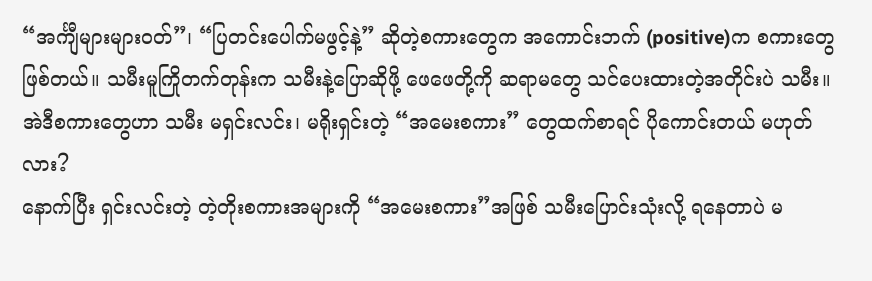“အင်္ကျီများများဝတ်”၊ “ပြတင်းပေါက်မဖွင့်နဲ့” ဆိုတဲ့စကားတွေက အကောင်းဘက် (positive)က စကားတွေဖြစ်တယ်။ သမီးမူကြိုတက်တုန်းက သမီးနဲ့ပြောဆိုဖို့ ဖေဖေတို့ကို ဆရာမတွေ သင်ပေးထားတဲ့အတိုင်းပဲ သမီး။
အဲဒီစကားတွေဟာ သမီး မရှင်းလင်း၊ မရိုးရှင်းတဲ့ “အမေးစကား” တွေထက်စာရင် ပိုကောင်းတယ် မဟုတ်လား?
နောက်ပြီး ရှင်းလင်းတဲ့ တဲ့တိုးစကားအများကို “အမေးစကား”အဖြစ် သမီးပြောင်းသုံးလို့ ရနေတာပဲ မ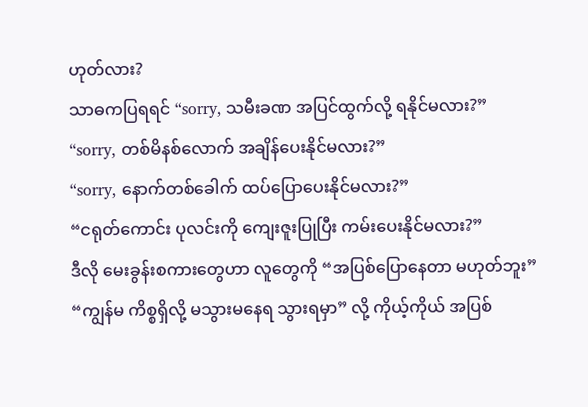ဟုတ်လား?
သာဓကပြရရင် “sorry, သမီးခဏ အပြင်ထွက်လို့ ရနိုင်မလား?”
“sorry, တစ်မိနစ်လောက် အချိန်ပေးနိုင်မလား?”
“sorry, နောက်တစ်ခေါက် ထပ်ပြောပေးနိုင်မလား?”
“ငရုတ်ကောင်း ပုလင်းကို ကျေးဇူးပြုပြီး ကမ်းပေးနိုင်မလား?”
ဒီလို မေးခွန်းစကားတွေဟာ လူတွေကို “အပြစ်ပြောနေတာ မဟုတ်ဘူး”
“ကျွန်မ ကိစ္စရှိလို့ မသွားမနေရ သွားရမှာ” လို့ ကိုယ့်ကိုယ် အပြစ်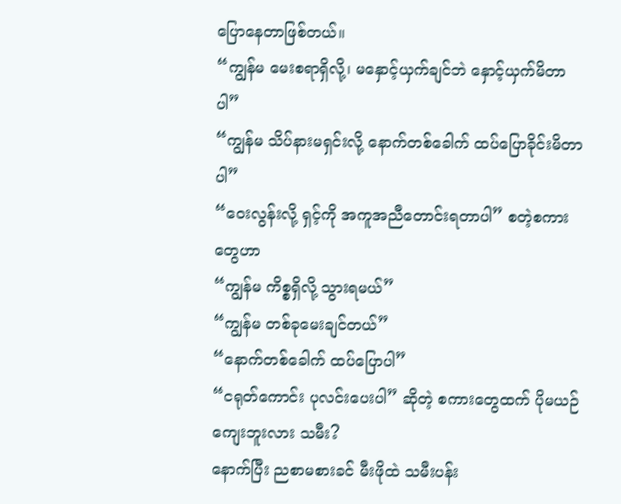ပြောနေတာဖြစ်တယ်။
“ကျွန်မ မေးစရာရှိလို့၊ မနှောင့်ယှက်ချင်ဘဲ နှောင့်ယှက်မိတာပါ”
“ကျွန်မ သိပ်နားမရှင်းလို့ နောက်တစ်ခေါက် ထပ်ပြောခိုင်းမိတာပါ”
“ဝေးလွန်းလို့ ရှင့်ကို အကူအညီတောင်းရတာပါ” စတဲ့စကားတွေဟာ
“ကျွန်မ ကိစ္စရှိလို့ သွားရမယ်”
“ကျွန်မ တစ်ခုမေးချင်တယ်”
“နောက်တစ်ခေါက် ထပ်ပြောပါ”
“ငရုတ်ကောင်း ပုလင်းပေးပါ” ဆိုတဲ့ စကားတွေထက် ပိုမယဉ်ကျေးဘူးလား သမီး?
နောက်ပြီး ညစာမစားခင် မီးဖိုထဲ သမီးပန်း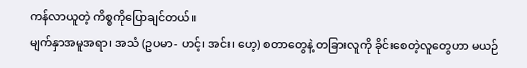ကန်လာယူတဲ့ ကိစ္စကိုပြောချင်တယ်။
မျက်နှာအမူအရာ၊ အသံ (ဥပမာ- ဟင့်၊ အင်း၊ ဟေ့) စတာတွေနဲ့ တခြားလူကို ခိုင်းစေတဲ့လူတွေဟာ မယဉ်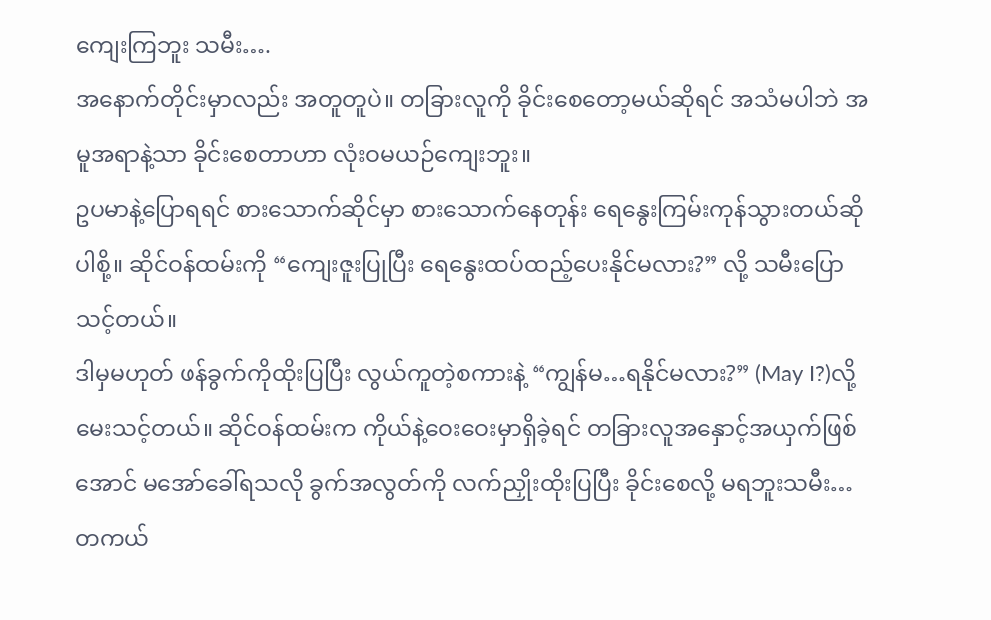ကျေးကြဘူး သမီး….
အနောက်တိုင်းမှာလည်း အတူတူပဲ။ တခြားလူကို ခိုင်းစေတော့မယ်ဆိုရင် အသံမပါဘဲ အမူအရာနဲ့သာ ခိုင်းစေတာဟာ လုံးဝမယဉ်ကျေးဘူး။
ဥပမာနဲ့ပြောရရင် စားသောက်ဆိုင်မှာ စားသောက်နေတုန်း ရေနွေးကြမ်းကုန်သွားတယ်ဆိုပါစို့။ ဆိုင်ဝန်ထမ်းကို “ကျေးဇူးပြုပြီး ရေနွေးထပ်ထည့်ပေးနိုင်မလား?” လို့ သမီးပြောသင့်တယ်။
ဒါမှမဟုတ် ဖန်ခွက်ကိုထိုးပြပြီး လွယ်ကူတဲ့စကားနဲ့ “ကျွန်မ…ရနိုင်မလား?” (May I?)လို့ မေးသင့်တယ်။ ဆိုင်ဝန်ထမ်းက ကိုယ်နဲ့ဝေးဝေးမှာရှိခဲ့ရင် တခြားလူအနှောင့်အယှက်ဖြစ်အောင် မအော်ခေါ်ရသလို ခွက်အလွတ်ကို လက်ညှိုးထိုးပြပြီး ခိုင်းစေလို့ မရဘူးသမီး… တကယ်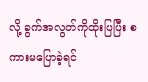လို့ ခွက်အလွတ်ကိုထိုးပြပြီး စကားမပြောခဲ့ရင်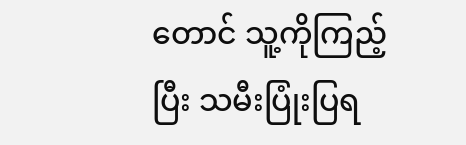တောင် သူ့ကိုကြည့်ပြီး သမီးပြုံးပြရ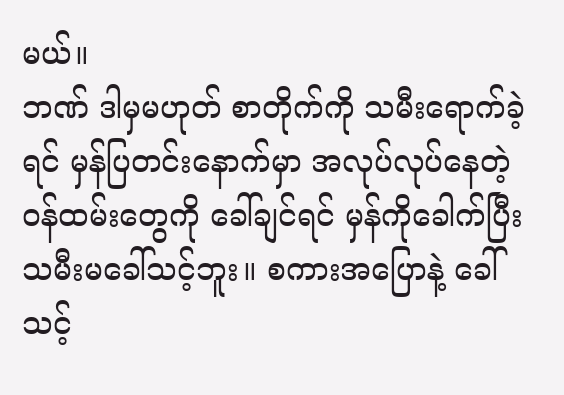မယ်။
ဘဏ် ဒါမှမဟုတ် စာတိုက်ကို သမီးရောက်ခဲ့ရင် မှန်ပြတင်းနောက်မှာ အလုပ်လုပ်နေတဲ့ ဝန်ထမ်းတွေကို ခေါ်ချင်ရင် မှန်ကိုခေါက်ပြီး သမီးမခေါ်သင့်ဘူး။ စကားအပြောနဲ့ ခေါ်သင့်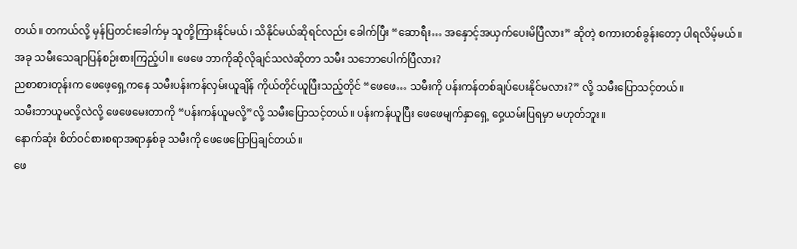တယ်။ တကယ်လို့ မှန်ပြတင်းခေါက်မှ သူတို့ကြားနိုင်မယ်၊ သိနိုင်မယ်ဆိုရင်လည်း ခေါက်ပြီး “ဆောရီး… အနှောင့်အယှက်ပေးမိပြီလား” ဆိုတဲ့ စကားတစ်ခွန်းတော့ ပါရလိမ့်မယ်။
အခု သမီးသေချာပြန်စဉ်းစားကြည့်ပါ။ ဖေဖေ ဘာကိုဆိုလိုချင်သလဲဆိုတာ သမီး သဘောပေါက်ပြီလား?
ညစာစားတုန်းက ဖေဖေ့ရှေ့ကနေ သမီးပန်းကန်လှမ်းယူချိန် ကိုယ်တိုင်ယူပြီးသည့်တိုင် “ဖေဖေ… သမီးကို ပန်းကန်တစ်ချပ်ပေးနိုင်မလား?” လို့ သမီးပြောသင့်တယ်။
သမီးဘာယူမလို့လဲလို့ ဖေဖေမေးတာကို “ပန်းကန်ယူမလို့”လို့ သမီးပြောသင့်တယ်။ ပန်းကန်ယူပြီး ဖေဖေမျက်နှာရှေ့ ဝှေ့ယမ်းပြရမှာ မဟုတ်ဘူး။
နောက်ဆုံး စိတ်ဝင်စားစရာအရာနှစ်ခု သမီးကို ဖေဖေပြောပြချင်တယ်။
ဖေ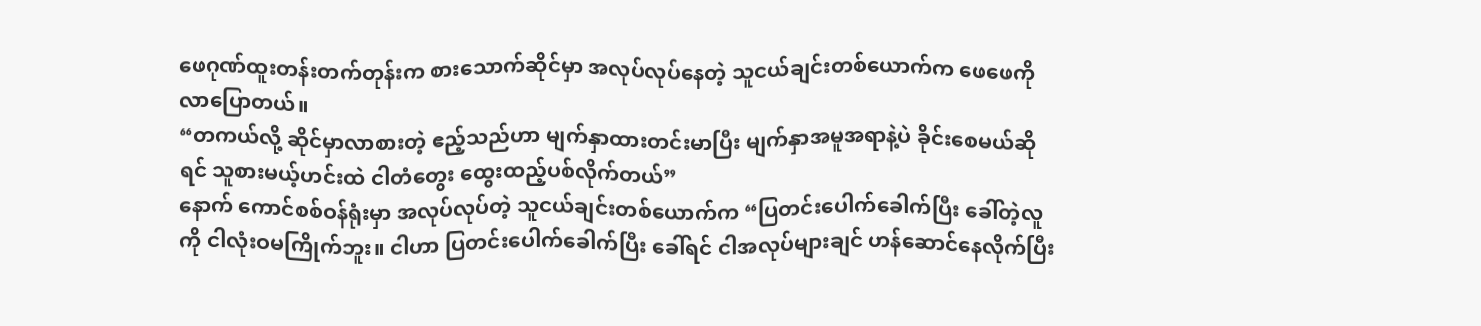ဖေဂုဏ်ထူးတန်းတက်တုန်းက စားသောက်ဆိုင်မှာ အလုပ်လုပ်နေတဲ့ သူငယ်ချင်းတစ်ယောက်က ဖေဖေကို လာပြောတယ်။
“တကယ်လို့ ဆိုင်မှာလာစားတဲ့ ဧည့်သည်ဟာ မျက်နှာထားတင်းမာပြီး မျက်နှာအမူအရာနဲ့ပဲ ခိုင်းစေမယ်ဆိုရင် သူစားမယ့်ဟင်းထဲ ငါတံတွေး ထွေးထည့်ပစ်လိုက်တယ်”
နောက် ကောင်စစ်ဝန်ရုံးမှာ အလုပ်လုပ်တဲ့ သူငယ်ချင်းတစ်ယောက်က “ပြတင်းပေါက်ခေါက်ပြီး ခေါ်တဲ့လူကို ငါလုံးဝမကြိုက်ဘူး။ ငါဟာ ပြတင်းပေါက်ခေါက်ပြီး ခေါ်ရင် ငါအလုပ်များချင် ဟန်ဆောင်နေလိုက်ပြီး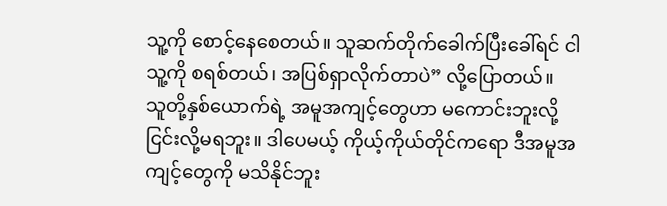သူ့ကို စောင့်နေစေတယ်။ သူဆက်တိုက်ခေါက်ပြီးခေါ်ရင် ငါသူ့ကို စရစ်တယ်၊ အပြစ်ရှာလိုက်တာပဲ” လို့ပြောတယ်။
သူတို့နှစ်ယောက်ရဲ့ အမူအကျင့်တွေဟာ မကောင်းဘူးလို့ ငြင်းလို့မရဘူး။ ဒါပေမယ့် ကိုယ့်ကိုယ်တိုင်ကရော ဒီအမူအကျင့်တွေကို မသိနိုင်ဘူး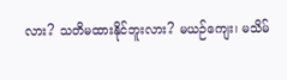လား? သတိမထားနိုင်ဘူးလား? မယဉ်ကျေး၊ မသိမ်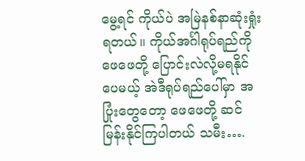မွေ့ရင် ကိုယ်ပဲ အမြဲနစ်နာဆုံးရှုံးရတယ်။ ကိုယ်အင်္ဂါရုပ်ရည်ကို ဖေဖေတို့ ပြောင်းလဲလို့မရနိုင်ပေမယ့် အဲဒီရုပ်ရည်ပေါ်မှာ အပြုံးတွေတော့ ဖေဖေတို့ ဆင်မြန်းနိုင်ကြပါတယ် သမီး….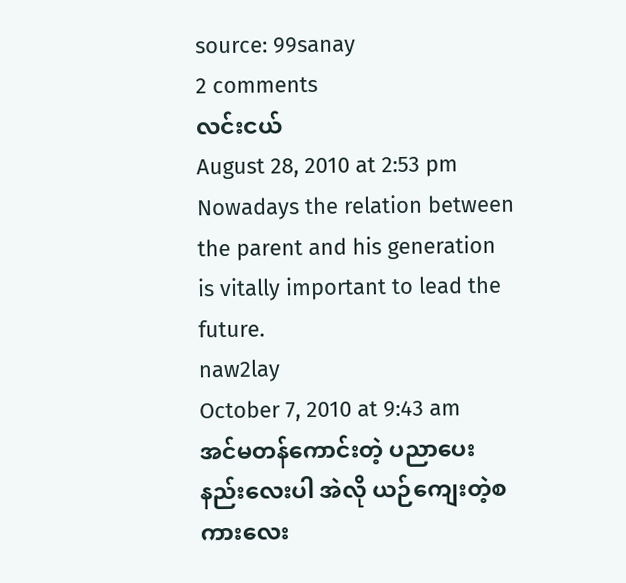source: 99sanay
2 comments
လင်းငယ်
August 28, 2010 at 2:53 pm
Nowadays the relation between the parent and his generation is vitally important to lead the future.
naw2lay
October 7, 2010 at 9:43 am
အင်မတန်ကောင်းတဲ့ ပညာပေးနည်းလေးပါ အဲလို ယဉ်ကျေးတဲ့စကားလေး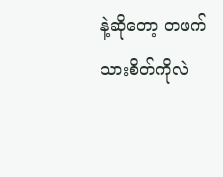နဲ့ဆိုတော့ တဖက်သားစိတ်ကိုလဲ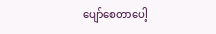ပျော်စေတာပေါ့